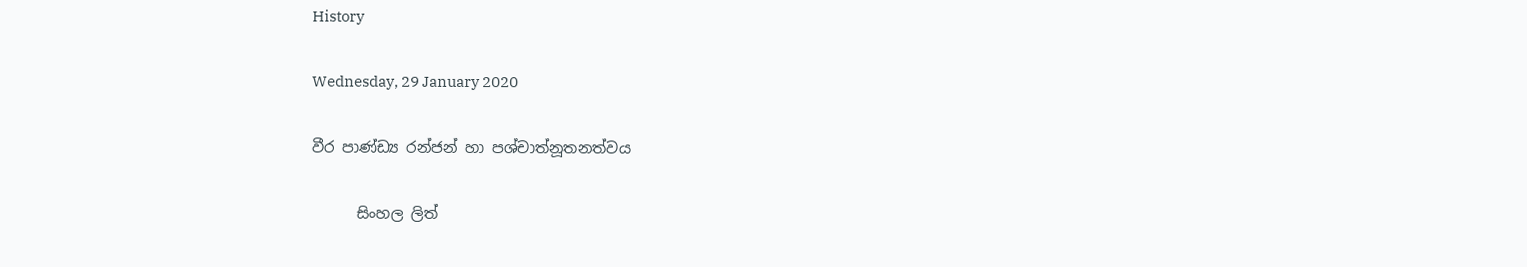History

Wednesday, 29 January 2020

වීර පාණ්ඩ්‍ය රන්ජන් හා පශ්චාත්නූතනත්වය

      සිංහල ලිත්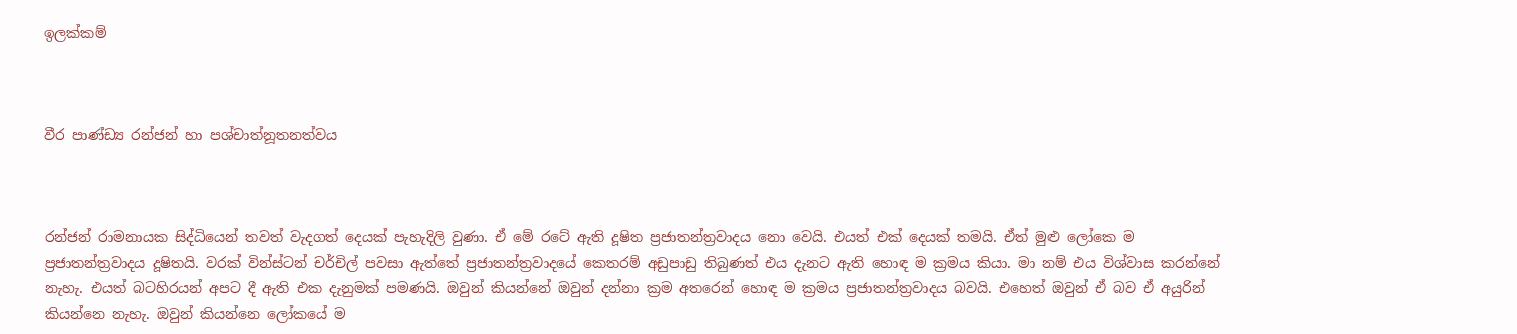ඉලක්කම්



වීර පාණ්ඩ්‍ය රන්ජන් හා පශ්චාත්නූතනත්වය



රන්ජන් රාමනායක සිද්ධියෙන් තවත් වැදගත් දෙයක් පැහැදිලි වුණා. ඒ මේ රටේ ඇති දූෂිත ප්‍රජාතන්ත්‍රවාදය නො වෙයි. එයත් එක් දෙයක් තමයි. ඒත් මුළු ලෝකෙ ම ප්‍රජාතන්ත්‍රවාදය දූෂිතයි. වරක් වින්ස්ටන් චර්චිල් පවසා ඇත්තේ ප්‍රජාතන්ත්‍රවාදයේ කෙතරම් අඩුපාඩු තිබුණත් එය දැනට ඇති හොඳ ම ක්‍රමය කියා. මා නම් එය විශ්වාස කරන්නේ නැහැ. එයත් බටහිරයන් අපට දී ඇති එක දැනුමක් පමණයි. ඔවුන් කියන්නේ ඔවුන් දන්නා ක්‍රම අතරෙන් හොඳ ම ක්‍රමය ප්‍රජාතන්ත්‍රවාදය බවයි. එහෙත් ඔවුන් ඒ බව ඒ අයුරින් කියන්නෙ නැහැ. ඔවුන් කියන්නෙ ලෝකයේ ම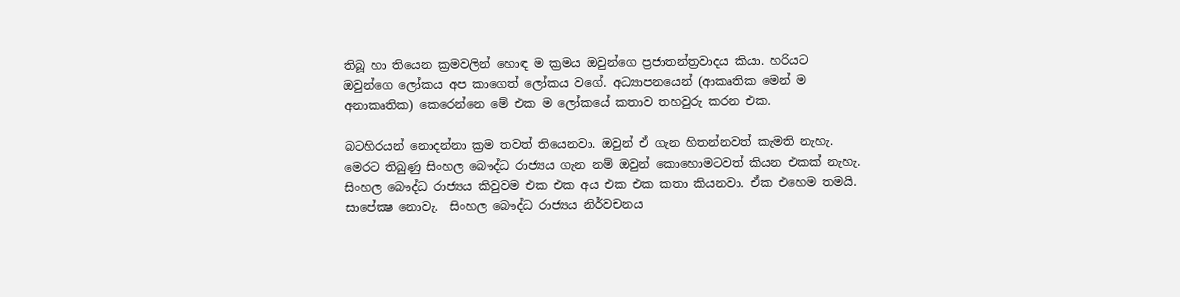තිබූ හා තියෙන ක්‍රමවලින් හොඳ ම ක්‍රමය ඔවුන්ගෙ ප්‍රජාතන්ත්‍රවාදය කියා. හරියට ඔවුන්ගෙ ලෝකය අප කාගෙත් ලෝකය වගේ. අධ්‍යාපනයෙන් (ආකෘතික මෙන් ම අනාකෘතික) කෙරෙන්නෙ මේ එක ම ලෝකයේ කතාව තහවුරු කරන එක.

බටහිරයන් නොදන්නා ක්‍රම තවත් තියෙනවා. ඔවුන් ඒ ගැන හිතන්නවත් කැමති නැහැ. මෙරට තිබුණු සිංහල බෞද්ධ රාජ්‍යය ගැන නම් ඔවුන් කොහොමටවත් කියන එකක් නැහැ. සිංහල බෞද්ධ රාජ්‍යය කිවුවම එක එක අය එක එක කතා කියනවා. ඒක එහෙම තමයි. සාපේක්‍ෂ නොවැ.  සිංහල බෞද්ධ රාජ්‍යය නිර්වචනය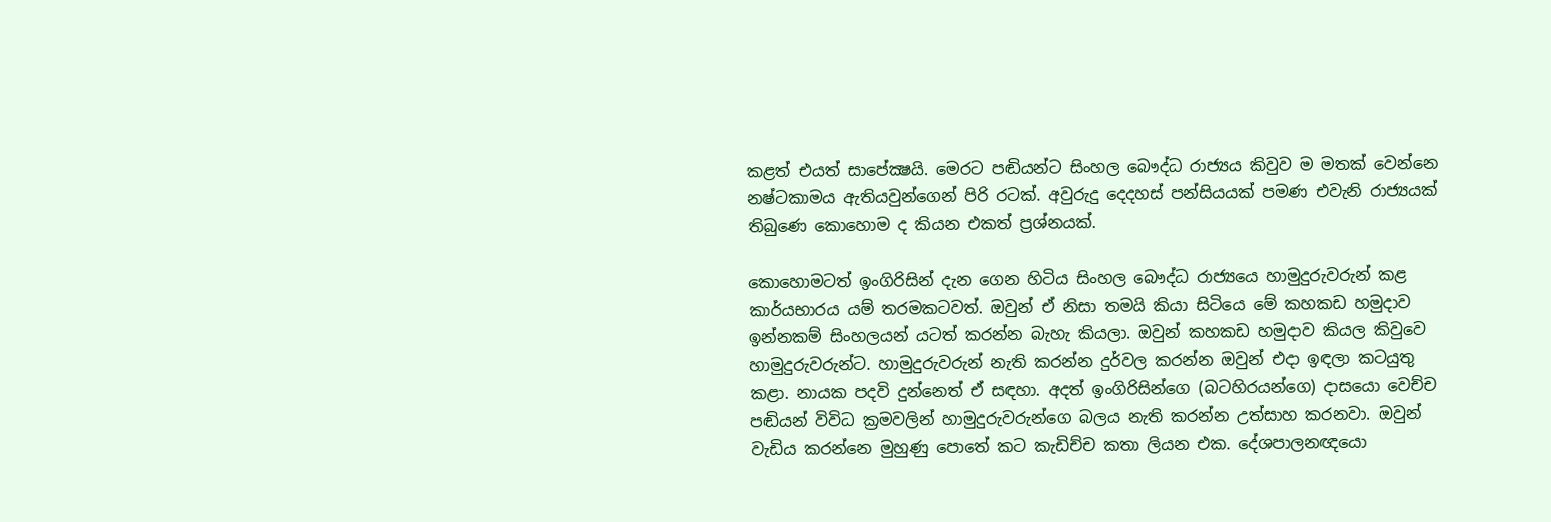කළත් එයත් සාපේක්‍ෂයි. මෙරට පඬියන්ට සිංහල බෞද්ධ රාජ්‍යය කිවුව ම මතක් වෙන්නෙ නෂ්ටකාමය ඇතියවුන්ගෙන් පිරි රටක්. අවුරුදු දෙදහස් පන්සියයක් පමණ එවැනි රාජ්‍යයක් තිබුණෙ කොහොම ද කියන එකත් ප්‍රශ්නයක්.

කොහොමටත් ඉංගිරිසින් දැන ගෙන හිටිය සිංහල බෞද්ධ රාජ්‍යයෙ හාමුදුරුවරුන් කළ කාර්යභාරය යම් තරමකටවත්. ඔවුන් ඒ නිසා තමයි කියා සිටියෙ මේ කහකඩ හමුදාව ඉන්නකම් සිංහලයන් යටත් කරන්න බැහැ කියලා. ඔවුන් කහකඩ හමුදාව කියල කිවුවෙ හාමුදුරුවරුන්ට. හාමුදුරුවරුන් නැති කරන්න දුර්වල කරන්න ඔවුන් එදා ඉඳලා කටයුතු කළා. නායක පදවි දුන්නෙත් ඒ සඳහා. අදත් ඉංගිරිසින්ගෙ (බටහිරයන්ගෙ) දාසයො වෙච්ච පඬියන් විවිධ ක්‍රමවලින් හාමුදුරුවරුන්ගෙ බලය නැති කරන්න උත්සාහ කරනවා. ඔවුන් වැඩිය කරන්නෙ මුහුණු පොතේ කට කැඩිච්ච කතා ලියන එක. දේශපාලනඥයො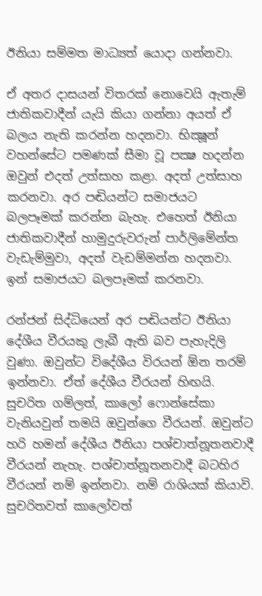ඊනියා සම්මත මාධ්‍යත් යොදා ගන්නවා.

ඒ අතර දාසයන් විතරක් නොවෙයි ඇතැම් ජාතිකවාදීන් යැයි කියා ගන්නා අයත් ඒ බලය නැති කරන්න හදනවා. භික්‍ෂූන් වහන්සේට පමණක් සීමා වූ පක්‍ෂ හදන්න ඔවුන් එදත් උත්සාහ කළා. අදත් උත්සාහ කරනවා. අර පඬියන්ට සමාජයට බලපෑමක් කරන්න බැහැ. එහෙත් ඊනියා ජාතිකවාදීන් හාමුදුරුවරුන් පාර්ලිමේන්ත වැඩැම්මුවා, අදත් වැඩම්මන්න හදනවා. ඉන් සමාජයට බලපෑමක් කරනවා.

රන්ජන් සිද්ධියෙන් අර පඬියන්ට ඊනියා දේශීය වීරයකු ලැබී ඇති බව පැහැදිලි වුණා. ඔවුන්ට විදේශීය විරයන් ඕන තරම් ඉන්නවා. ඒත් දේශීය වීරයන් හිඟයි. සුචරිත ගම්ලත්, කාලෝ ෆොන්සේකා වැනියවුන් තමයි ඔවුන්ගෙ වීරයන්. ඔවුන්ට හරි හමන් දේශීය ඊනියා පශ්චාත්නූතනවාදී වීරයන් නැහැ. පශ්චාත්නූතනවාදී බටහිර වීරයන් නම් ඉන්නවා. නම් රාශියක් කියාවි. සුචරිතවත් කාලෝවත්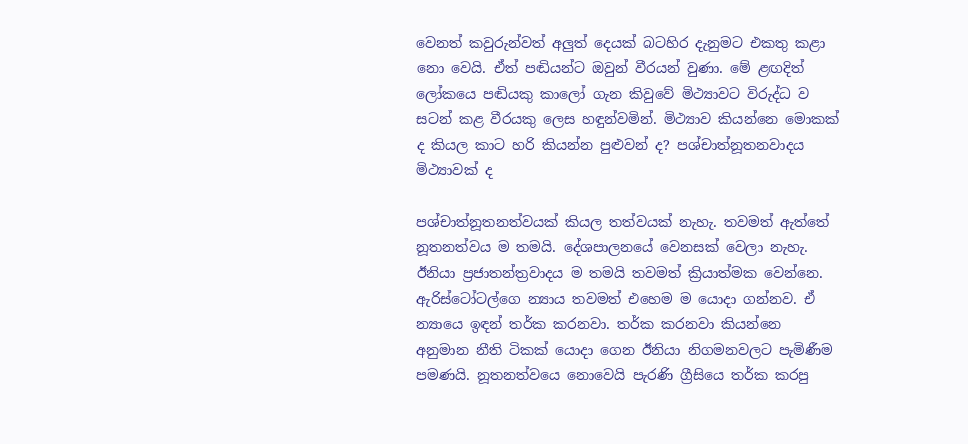වෙනත් කවුරුන්වත් අලුත් දෙයක් බටහිර දැනුමට එකතු කළා නො වෙයි. ඒත් පඬියන්ට ඔවුන් වීරයන් වුණා. මේ ළඟදිත් ලෝකයෙ පඬියකු කාලෝ ගැන කිවුවේ මිථ්‍යාවට විරුද්ධ ව සටන් කළ වීරයකු ලෙස හඳුන්වමින්. මිථ්‍යාව කියන්නෙ මොකක් ද කියල කාට හරි කියන්න පුළුවන් ද? පශ්චාත්නූතනවාදය මිථ්‍යාවක් ද

පශ්චාත්නූතනත්වයක් කියල තත්වයක් නැහැ. තවමත් ඇත්තේ නූතනත්වය ම තමයි. දේශපාලනයේ වෙනසක් වෙලා නැහැ. ඊනියා ප්‍රජාතන්ත්‍රවාදය ම තමයි තවමත් ක්‍රියාත්මක වෙන්නෙ. ඇරිස්ටෝටල්ගෙ න්‍යාය තවමත් එහෙම ම යොදා ගන්නව. ඒ න්‍යායෙ ඉඳන් තර්ක කරනවා. තර්ක කරනවා කියන්නෙ අනුමාන නීති ටිකක් යොදා ගෙන ඊනියා නිගමනවලට පැමිණීම පමණයි. නූතනත්වයෙ නොවෙයි පැරණි ග්‍රීසියෙ තර්ක කරපු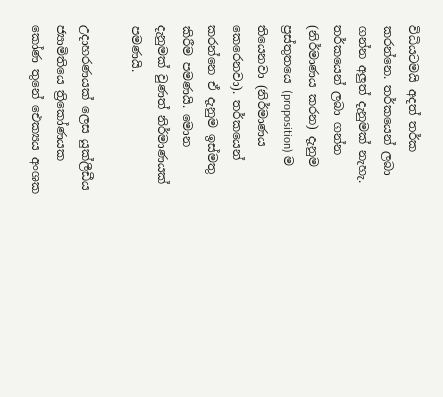විධියටමයි අදත් තර්ක කරන්නෙ. තර්කයෙන් ලබා ගන්න අලුත් දැනුමක් නැහැ. තර්කයෙන් ලබා ගන්න (නිර්මාණය කරන) දැනුම ප්‍රස්තුතයෙ (proposition) ම තියෙනවා (නිර්මාණය කෙරෙනවා). තර්කයෙන් කරන්නෙ ඒ දැනුම ඉස්මතු කිරීම පමණයි. මොන දැනුමක් වුණත් නිර්මාණයක් පමණයි.

උදාහරණයක් ලෙස යුක්ලීඩීය ජ්‍යාමිතියෙ ත්‍රිකෝණයක කෝණ තුනේ ඓක්‍යය අංශක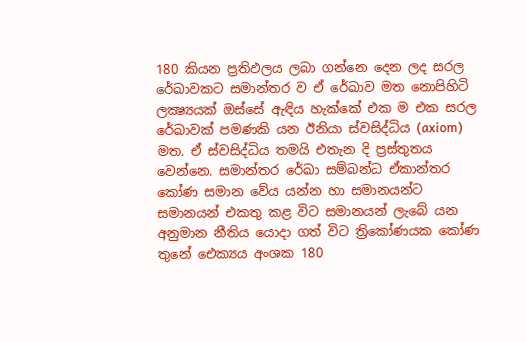180 කියන ප්‍රතිඵලය ලබා ගන්නෙ දෙන ලද සරල රේඛාවකට සමාන්තර ව ඒ රේඛාව මත නොපිහිටි ලක්‍ෂ්‍යයක් ඔස්සේ ඇඳිය හැක්කේ එක ම එක සරල රේඛාවක් පමණකි යන ඊනියා ස්වසිද්ධිය (axiom) මත. ඒ ස්වසිද්ධිය තමයි එතැන දි ප්‍රස්තුතය වෙන්නෙ. සමාන්තර රේඛා සම්බන්ධ ඒකාන්තර කෝණ සමාන වේය යන්න හා සමානයන්ට සමානයන් එකතු කළ විට සමානයන් ලැබේ යන අනුමාන නීතිය යොදා ගත් විට ත්‍රිකෝණයක කෝණ තුනේ ඓක්‍යය අංශක 180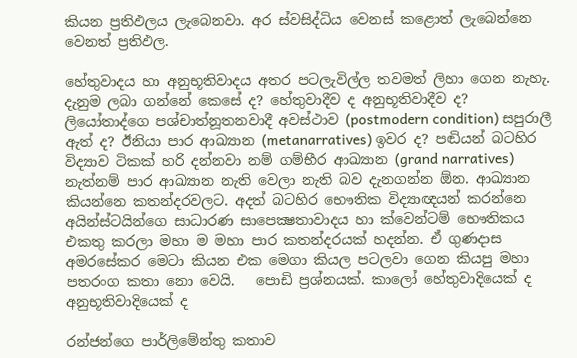කියන ප්‍රතිඵලය ලැබෙනවා. අර ස්වසිද්ධිය වෙනස් කළොත් ලැබෙන්නෙ වෙනත් ප්‍රතිඵල.

හේතුවාදය හා අනුභූතිවාදය අතර පටලැවිල්ල තවමත් ලිහා ගෙන නැහැ. දැනුම ලබා ගන්නේ කෙසේ ද? හේතුවාදීව ද අනුභූතිවාදීව ද? ලියෝතාද්ගෙ පශ්චාත්නූතනවාදී අවස්ථාව (postmodern condition) සපුරාලී ඇත් ද? ඊනියා පාර ආඛ්‍යාන (metanarratives) ඉවර ද? පඬියන් බටහිර විද්‍යාව ටිකක් හරි දන්නවා නම් ගම්භීර ආඛ්‍යාන (grand narratives) නැත්නම් පාර ආඛ්‍යාන නැති වෙලා නැති බව දැනගන්න ඕන. ආඛ්‍යාන කියන්නෙ කතන්දරවලට. අදත් බටහිර භෞතික විද්‍යාඥයන් කරන්නෙ අයින්ස්ටයින්ගෙ සාධාරණ සාපෙක්‍ෂතාවාදය හා ක්වෙන්ටම් භෞතිකය එකතු කරලා මහා ම මහා පාර කතන්දරයක් හදන්න. ඒ ගුණදාස අමරසේකර මෙටා කියන එක මෙගා කියල පටලවා ගෙන කියපු මහා පතරංග කතා නො වෙයි.   පොඩි ප්‍රශ්නයක්. කාලෝ හේතුවාදියෙක් ද අනුභූතිවාදියෙක් ද

රන්ජන්ගෙ පාර්ලිමේන්තු කතාව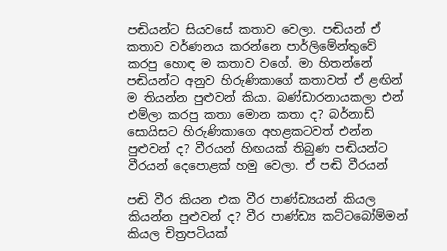පඬියන්ට සියවසේ කතාව වෙලා. පඬියන් ඒ කතාව වර්ණනය කරන්නෙ පාර්ලිමේන්තුවේ කරපු හොඳ ම කතාව වගේ. මා හිතන්නේ පඬියන්ට අනුව හිරුණිකාගේ කතාවත් ඒ ළඟින් ම තියන්න පුළුවන් කියා. බණ්ඩාරනායකලා එන් එම්ලා කරපු කතා මොන කතා ද? බර්නාඩ් සොයිසට හිරුණිකාගෙ අහළකටවත් එන්න පුළුවන් ද? වීරයන් හිඟයක් තිබුණ පඬියන්ට වීරයන් දෙපොළක් හමු වෙලා. ඒ පඬි වීරයන්

පඬි වීර කියන එක වීර පාණ්ඩ්‍යයන් කියල කියන්න පුළුවන් ද? වීර පාණ්ඩ්‍ය කට්ටබෝම්මන් කියල චිත්‍රපටියක්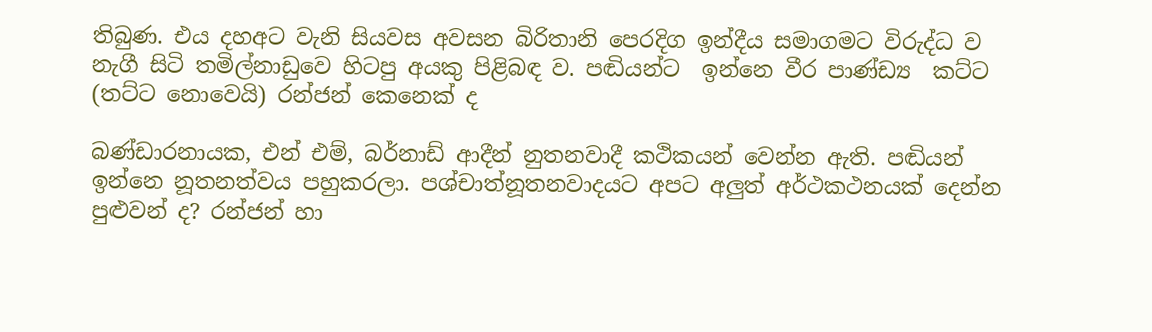තිබුණ. එය දහඅට වැනි සියවස අවසන බිරිතානි පෙරදිග ඉන්දීය සමාගමට විරුද්ධ ව නැගී සිටි තමිල්නාඩුවෙ හිටපු අයකු පිළිබඳ ව. පඬියන්ට  ඉන්නෙ වීර පාණ්ඩ්‍ය  කට්ට (තට්ට නොවෙයි) රන්ජන් කෙනෙක් ද

බණ්ඩාරනායක, එන් එම්, බර්නාඩ් ආදීන් නුතනවාදී කථිකයන් වෙන්න ඇති. පඬියන් ඉන්නෙ නූතනත්වය පහුකරලා. පශ්චාත්නූතනවාදයට අපට අලුත් අර්ථකථනයක් දෙන්න පුළුවන් ද? රන්ජන් හා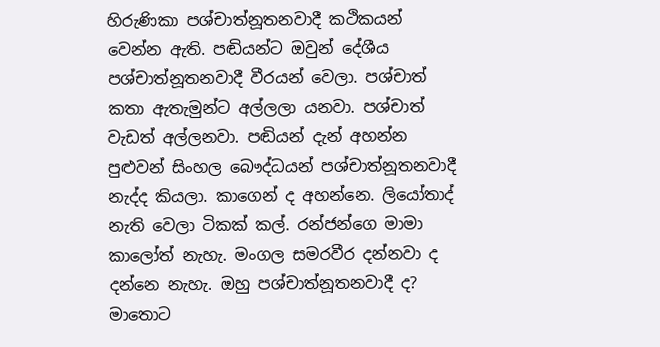හිරුණිකා පශ්චාත්නූතනවාදී කථිකයන් වෙන්න ඇති. පඬියන්ට ඔවුන් දේශීය පශ්චාත්නූතනවාදී වීරයන් වෙලා. පශ්චාත් කතා ඇතැමුන්ට අල්ලලා යනවා. පශ්චාත් වැඩත් අල්ලනවා. පඬියන් දැන් අහන්න පුළුවන් සිංහල බෞද්ධයන් පශ්චාත්නූතනවාදී නැද්ද කියලා. කාගෙන් ද අහන්නෙ. ලියෝතාද් නැති වෙලා ටිකක් කල්. රන්ජන්ගෙ මාමා කාලෝත් නැහැ. මංගල සමරවීර දන්නවා ද දන්නෙ නැහැ. ඔහු පශ්චාත්නූතනවාදී ද? මාතොට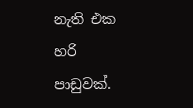නැති එක හරි පාඩුවක්.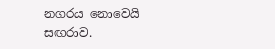නගරය නොවෙයි සඟරාව.